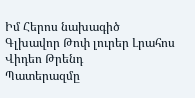Իմ Հերոս նախագիծ
Գլխավոր Թոփ լուրեր Լրահոս Վիդեո Թրենդ
Պատերազմը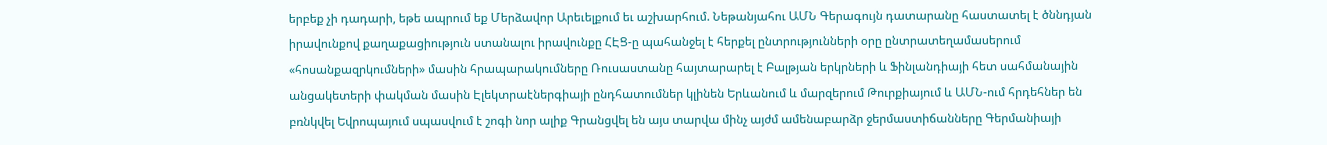երբեք չի դադարի, եթե ապրում եք Մերձավոր Արեւելքում եւ աշխարհում. Նեթանյահու ԱՄՆ Գերագույն դատարանը հաստատել է ծննդյան իրավունքով քաղաքացիություն ստանալու իրավունքը ՀԷՑ-ը պահանջել է հերքել ընտրությունների օրը ընտրատեղամասերում «հոսանքազրկումների» մասին հրապարակումները Ռուսաստանը հայտարարել է Բալթյան երկրների և Ֆինլանդիայի հետ սահմանային անցակետերի փակման մասին Էլեկտրաէներգիայի ընդհատումներ կլինեն Երևանում և մարզերում Թուրքիայում և ԱՄՆ-ում հրդեհներ են բռնկվել Եվրոպայում սպասվում է շոգի նոր ալիք Գրանցվել են այս տարվա մինչ այժմ ամենաբարձր ջերմաստիճանները Գերմանիայի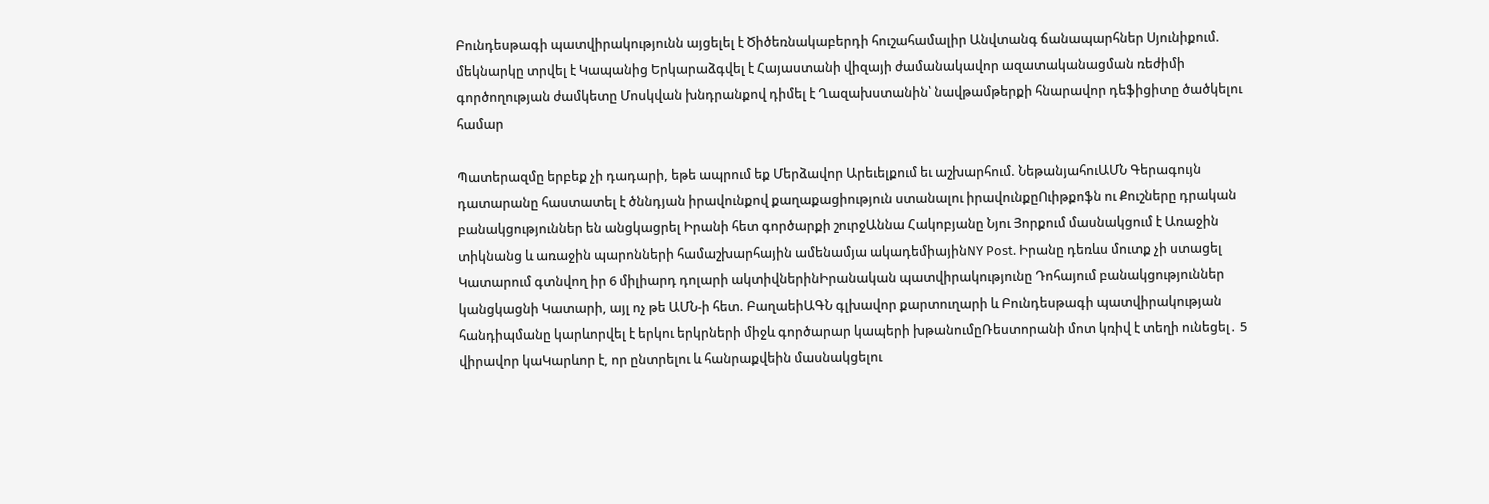Բունդեսթագի պատվիրակությունն այցելել է Ծիծեռնակաբերդի հուշահամալիր Անվտանգ ճանապարհներ Սյունիքում. մեկնարկը տրվել է Կապանից Երկարաձգվել է Հայաստանի վիզայի ժամանակավոր ազատականացման ռեժիմի գործողության ժամկետը Մոսկվան խնդրանքով դիմել է Ղազախստանին՝ նավթամթերքի հնարավոր դեֆիցիտը ծածկելու համար

Պատերազմը երբեք չի դադարի, եթե ապրում եք Մերձավոր Արեւելքում եւ աշխարհում. ՆեթանյահուԱՄՆ Գերագույն դատարանը հաստատել է ծննդյան իրավունքով քաղաքացիություն ստանալու իրավունքըՈւիթքոֆն ու Քուշները դրական բանակցություններ են անցկացրել Իրանի հետ գործարքի շուրջԱննա Հակոբյանը Նյու Յորքում մասնակցում է Առաջին տիկնանց և առաջին պարոնների համաշխարհային ամենամյա ակադեմիայինNY Post. Իրանը դեռևս մուտք չի ստացել Կատարում գտնվող իր 6 միլիարդ դոլարի ակտիվներինԻրանական պատվիրակությունը Դոհայում բանակցություններ կանցկացնի Կատարի, այլ ոչ թե ԱՄՆ-ի հետ. ԲաղաեիԱԳՆ գլխավոր քարտուղարի և Բունդեսթագի պատվիրակության հանդիպմանը կարևորվել է երկու երկրների միջև գործարար կապերի խթանումըՌեստորանի մոտ կռիվ է տեղի ունեցել․ 5 վիրավոր կաԿարևոր է, որ ընտրելու և հանրաքվեին մասնակցելու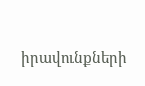իրավունքների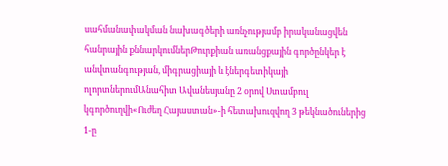սահմանափակման նախագծերի առնչությամբ իրականացվեն հանրային քննարկումներԹուրքիան առանցքային գործընկեր է անվտանգության, միգրացիայի և էներգետիկայի ոլորտներումԱնահիտ Ավանեսյանը 2 օրով Ստամբուլ կգործուղվի«Ուժեղ Հայաստան»-ի հետախուզվող 3 թեկնածուներից 1-ը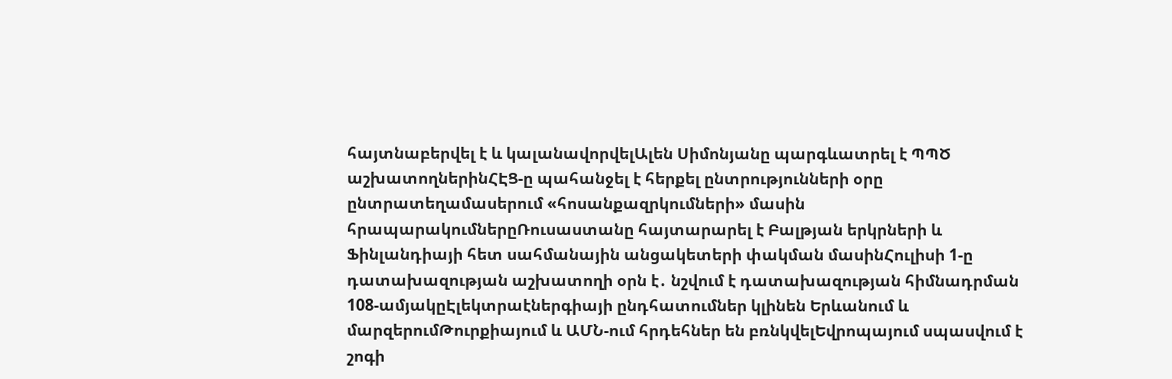հայտնաբերվել է և կալանավորվելԱլեն Սիմոնյանը պարգևատրել է ՊՊԾ աշխատողներինՀԷՑ-ը պահանջել է հերքել ընտրությունների օրը ընտրատեղամասերում «հոսանքազրկումների» մասին հրապարակումներըՌուսաստանը հայտարարել է Բալթյան երկրների և Ֆինլանդիայի հետ սահմանային անցակետերի փակման մասինՀուլիսի 1-ը դատախազության աշխատողի օրն է․ նշվում է դատախազության հիմնադրման 108-ամյակըԷլեկտրաէներգիայի ընդհատումներ կլինեն Երևանում և մարզերումԹուրքիայում և ԱՄՆ-ում հրդեհներ են բռնկվելԵվրոպայում սպասվում է շոգի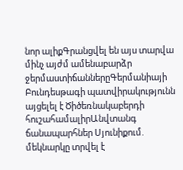նոր ալիքԳրանցվել են այս տարվա մինչ այժմ ամենաբարձր ջերմաստիճաններըԳերմանիայի Բունդեսթագի պատվիրակությունն այցելել է Ծիծեռնակաբերդի հուշահամալիրԱնվտանգ ճանապարհներ Սյունիքում. մեկնարկը տրվել է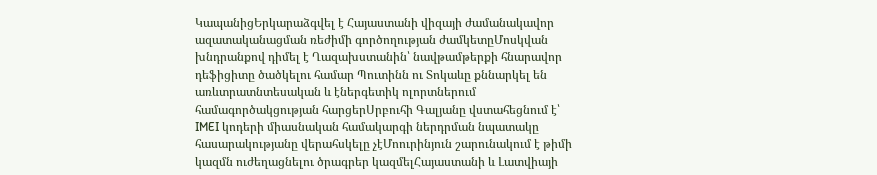ԿապանիցԵրկարաձգվել է Հայաստանի վիզայի ժամանակավոր ազատականացման ռեժիմի գործողության ժամկետըՄոսկվան խնդրանքով դիմել է Ղազախստանին՝ նավթամթերքի հնարավոր դեֆիցիտը ծածկելու համար Պուտինն ու Տոկաևը քննարկել են առևտրատնտեսական և էներգետիկ ոլորտներում համագործակցության հարցերՍրբուհի Գալյանը վստահեցնում է՝ IMEI կոդերի միասնական համակարգի ներդրման նպատակը հասարակությանը վերահսկելը չէՄոուրինյուն շարունակում է թիմի կազմն ուժեղացնելու ծրագրեր կազմելՀայաստանի և Լատվիայի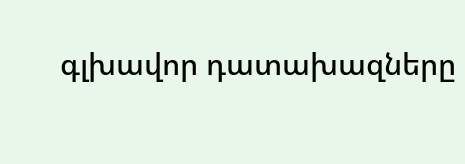գլխավոր դատախազները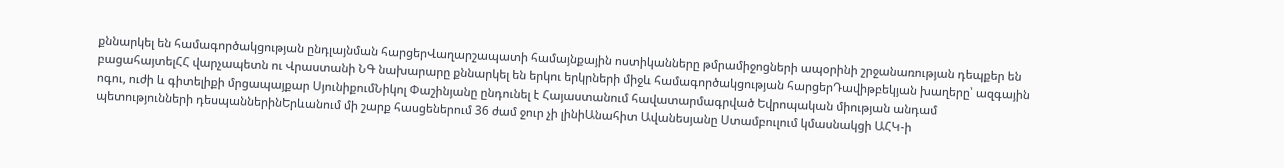քննարկել են համագործակցության ընդլայնման հարցերՎաղարշապատի համայնքային ոստիկանները թմրամիջոցների ապօրինի շրջանառության դեպքեր են բացահայտելՀՀ վարչապետն ու Վրաստանի ՆԳ նախարարը քննարկել են երկու երկրների միջև համագործակցության հարցերԴավիթբեկյան խաղերը՝ ազգային ոգու, ուժի և գիտելիքի մրցապայքար ՍյունիքումՆիկոլ Փաշինյանը ընդունել է Հայաստանում հավատարմագրված Եվրոպական միության անդամ պետությունների դեսպաններինԵրևանում մի շարք հասցեներում 36 ժամ ջուր չի լինիԱնահիտ Ավանեսյանը Ստամբուլում կմասնակցի ԱՀԿ-ի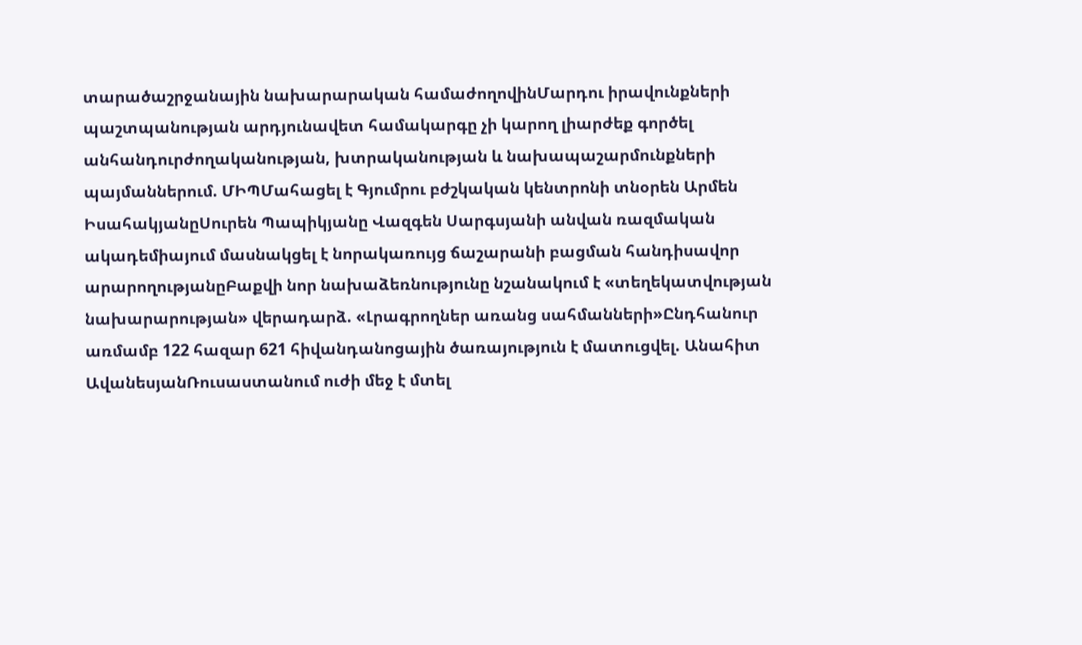տարածաշրջանային նախարարական համաժողովինՄարդու իրավունքների պաշտպանության արդյունավետ համակարգը չի կարող լիարժեք գործել անհանդուրժողականության, խտրականության և նախապաշարմունքների պայմաններում. ՄԻՊՄահացել է Գյումրու բժշկական կենտրոնի տնօրեն Արմեն ԻսահակյանըՍուրեն Պապիկյանը Վազգեն Սարգսյանի անվան ռազմական ակադեմիայում մասնակցել է նորակառույց ճաշարանի բացման հանդիսավոր արարողությանըԲաքվի նոր նախաձեռնությունը նշանակում է «տեղեկատվության նախարարության» վերադարձ. «Լրագրողներ առանց սահմանների»Ընդհանուր առմամբ 122 հազար 621 հիվանդանոցային ծառայություն է մատուցվել. Անահիտ ԱվանեսյանՌուսաստանում ուժի մեջ է մտել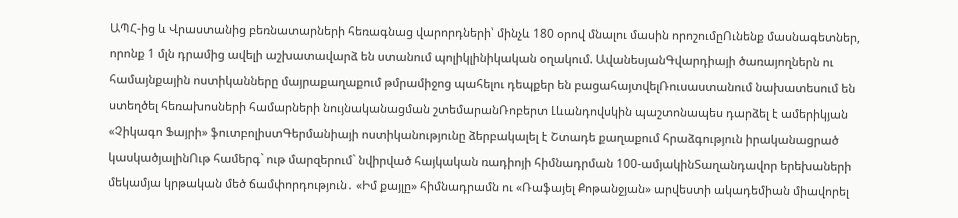ԱՊՀ-ից և Վրաստանից բեռնատարների հեռագնաց վարորդների՝ մինչև 180 օրով մնալու մասին որոշումըՈւնենք մասնագետներ, որոնք 1 մլն դրամից ավելի աշխատավարձ են ստանում պոլիկլինիկական օղակում. ԱվանեսյանԳվարդիայի ծառայողներն ու համայնքային ոստիկանները մայրաքաղաքում թմրամիջոց պահելու դեպքեր են բացահայտվելՌուսաստանում նախատեսում են ստեղծել հեռախոսների համարների նույնականացման շտեմարանՌոբերտ Լևանդովսկին պաշտոնապես դարձել է ամերիկյան «Չիկագո Ֆայրի» ֆուտբոլիստԳերմանիայի ոստիկանությունը ձերբակալել է Շտադե քաղաքում հրաձգություն իրականացրած կասկածյալինՈւթ համերգ` ութ մարզերում` նվիրված հայկական ռադիոյի հիմնադրման 100-ամյակինՏաղանդավոր երեխաների մեկամյա կրթական մեծ ճամփորդություն․ «Իմ քայլը» հիմնադրամն ու «Ռաֆայել Քոթանջյան» արվեստի ակադեմիան միավորել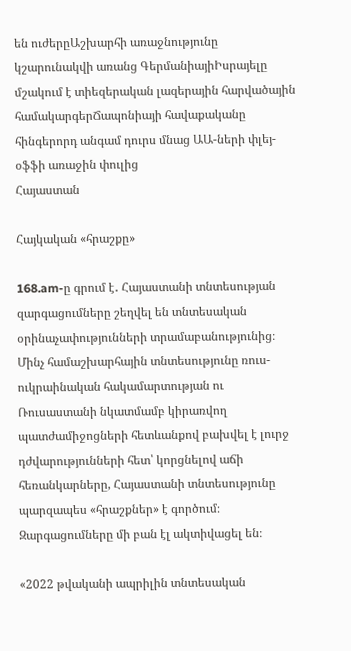են ուժերըԱշխարհի առաջնությունը կշարունակվի առանց ԳերմանիայիԻսրայելը մշակում է տիեզերական լազերային հարվածային համակարգերՃապոնիայի հավաքականը հինգերորդ անգամ դուրս մնաց ԱԱ-ների փլեյ-օֆֆի առաջին փուլից
Հայաստան

Հայկական «հրաշքը»

168.am-ը գրում է․ Հայաստանի տնտեսության զարգացումները շեղվել են տնտեսական օրինաչափությունների տրամաբանությունից։ Մինչ համաշխարհային տնտեսությունը ռուս-ուկրաինական հակամարտության ու Ռուսաստանի նկատմամբ կիրառվող պատժամիջոցների հետևանքով բախվել է լուրջ դժվարությունների հետ՝ կորցնելով աճի հեռանկարները, Հայաստանի տնտեսությունը պարզապես «հրաշքներ» է գործում։ Զարգացումները մի բան էլ ակտիվացել են։

«2022 թվականի ապրիլին տնտեսական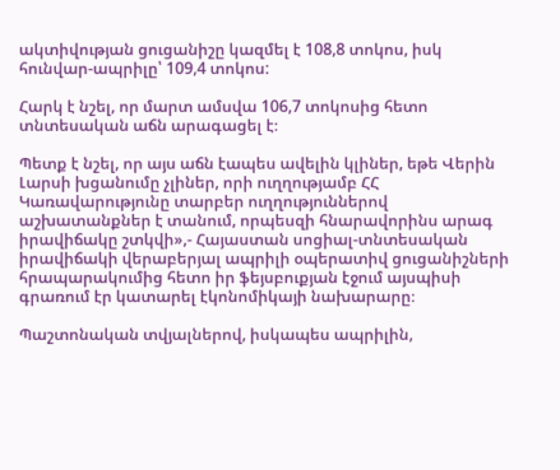ակտիվության ցուցանիշը կազմել է 108,8 տոկոս, իսկ հունվար-ապրիլը՝ 109,4 տոկոս:

Հարկ է նշել, որ մարտ ամսվա 106,7 տոկոսից հետո տնտեսական աճն արագացել է։

Պետք է նշել, որ այս աճն էապես ավելին կլիներ, եթե Վերին Լարսի խցանումը չլիներ, որի ուղղությամբ ՀՀ Կառավարությունը տարբեր ուղղություններով աշխատանքներ է տանում, որպեսզի հնարավորինս արագ իրավիճակը շտկվի»,- Հայաստան սոցիալ-տնտեսական իրավիճակի վերաբերյալ ապրիլի օպերատիվ ցուցանիշների հրապարակումից հետո իր ֆեյսբուքյան էջում այսպիսի գրառում էր կատարել էկոնոմիկայի նախարարը։

Պաշտոնական տվյալներով, իսկապես ապրիլին,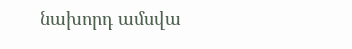նախորդ ամսվա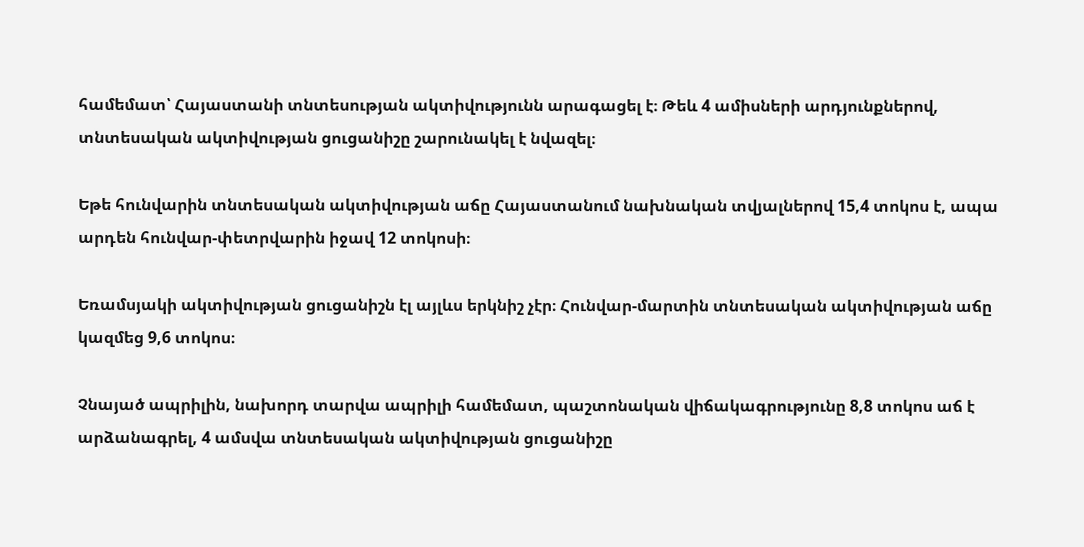համեմատ՝ Հայաստանի տնտեսության ակտիվությունն արագացել է։ Թեև 4 ամիսների արդյունքներով, տնտեսական ակտիվության ցուցանիշը շարունակել է նվազել։

Եթե հունվարին տնտեսական ակտիվության աճը Հայաստանում նախնական տվյալներով 15,4 տոկոս է, ապա արդեն հունվար-փետրվարին իջավ 12 տոկոսի։

Եռամսյակի ակտիվության ցուցանիշն էլ այլևս երկնիշ չէր։ Հունվար-մարտին տնտեսական ակտիվության աճը կազմեց 9,6 տոկոս։

Չնայած ապրիլին, նախորդ տարվա ապրիլի համեմատ, պաշտոնական վիճակագրությունը 8,8 տոկոս աճ է արձանագրել, 4 ամսվա տնտեսական ակտիվության ցուցանիշը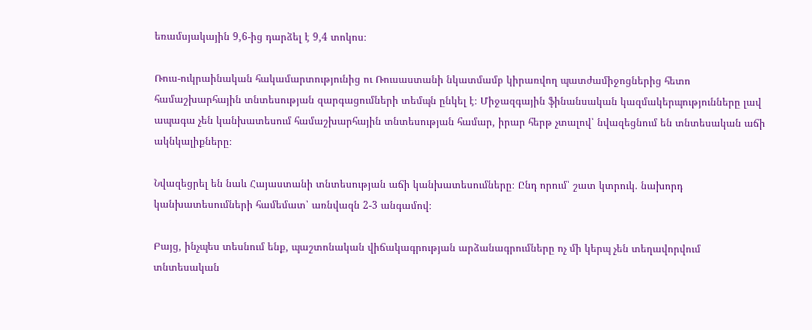եռամսյակային 9,6-ից դարձել է 9,4 տոկոս։

Ռուս-ուկրաինական հակամարտությունից ու Ռուսաստանի նկատմամբ կիրառվող պատժամիջոցներից հետո համաշխարհային տնտեսության զարգացումների տեմպն ընկել է։ Միջազգային ֆինանսական կազմակերպությունները լավ ապագա չեն կանխատեսում համաշխարհային տնտեսության համար, իրար հերթ չտալով՝ նվազեցնում են տնտեսական աճի ակնկալիքները։

Նվազեցրել են նաև Հայաստանի տնտեսության աճի կանխատեսումները։ Ընդ որում՝ շատ կտրուկ. նախորդ կանխատեսումների համեմատ՝ առնվազն 2-3 անգամով։

Բայց, ինչպես տեսնում ենք, պաշտոնական վիճակագրության արձանագրումները ոչ մի կերպ չեն տեղավորվում տնտեսական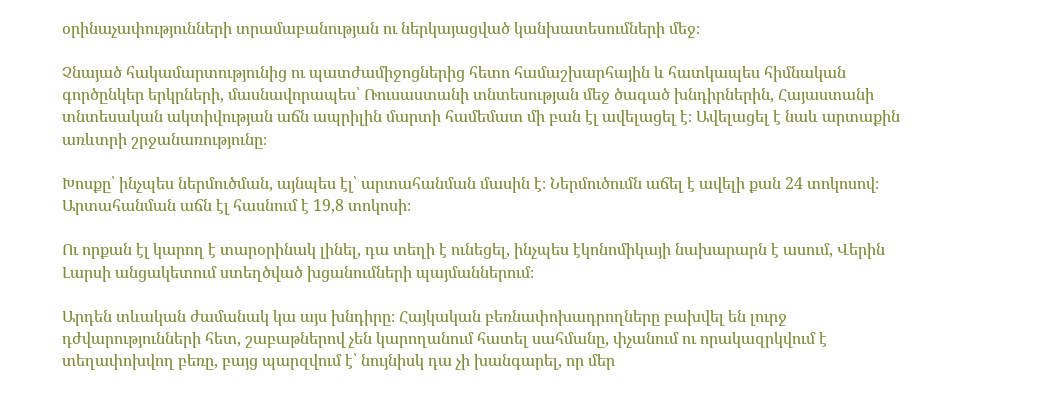օրինաչափությունների տրամաբանության ու ներկայացված կանխատեսումների մեջ։

Չնայած հակամարտությունից ու պատժամիջոցներից հետո համաշխարհային և հատկապես հիմնական գործընկեր երկրների, մասնավորապես՝ Ռուսաստանի տնտեսության մեջ ծագած խնդիրներին, Հայաստանի տնտեսական ակտիվության աճն ապրիլին մարտի համեմատ մի բան էլ ավելացել է։ Ավելացել է նաև արտաքին առևտրի շրջանառությունը։

Խոսքը՝ ինչպես ներմուծման, այնպես էլ՝ արտահանման մասին է։ Ներմուծումն աճել է ավելի քան 24 տոկոսով։ Արտահանման աճն էլ հասնում է 19,8 տոկոսի։

Ու որքան էլ կարող է տարօրինակ լինել, դա տեղի է ունեցել, ինչպես էկոնոմիկայի նախարարն է ասում, Վերին Լարսի անցակետում ստեղծված խցանումների պայմաններում։

Արդեն տևական ժամանակ կա այս խնդիրը։ Հայկական բեռնափոխադրողները բախվել են լուրջ դժվարությունների հետ, շաբաթներով չեն կարողանում հատել սահմանը, փչանում ու որակազրկվում է տեղափոխվող բեռը, բայց պարզվում է՝ նույնիսկ դա չի խանգարել, որ մեր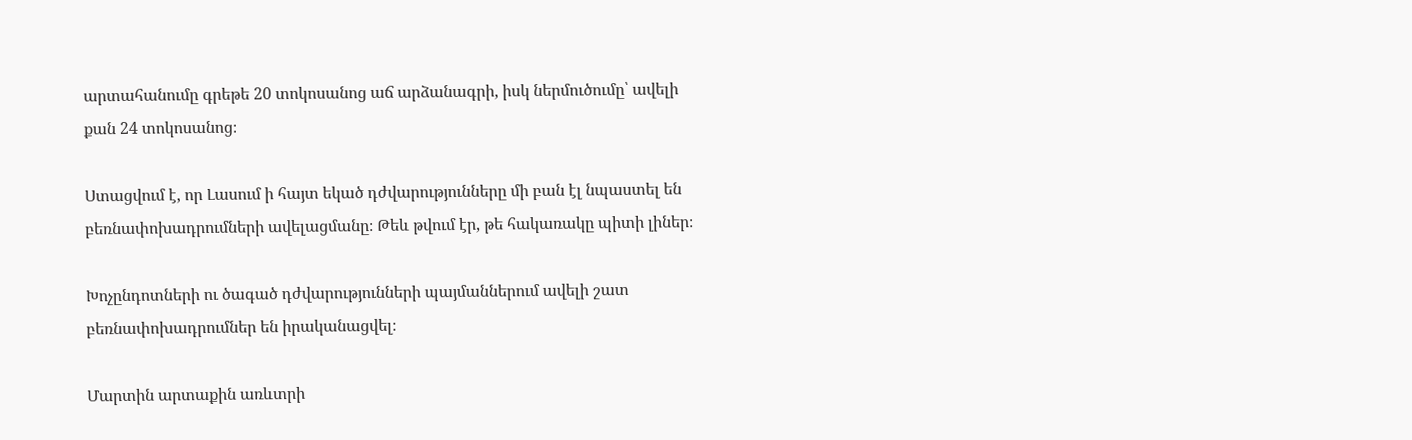արտահանումը գրեթե 20 տոկոսանոց աճ արձանագրի, իսկ ներմուծումը՝ ավելի քան 24 տոկոսանոց։

Ստացվում է, որ Լասում ի հայտ եկած դժվարությունները մի բան էլ նպաստել են բեռնափոխադրումների ավելացմանը։ Թեև թվում էր, թե հակառակը պիտի լիներ։

Խոչընդոտների ու ծագած դժվարությունների պայմաններում ավելի շատ բեռնափոխադրումներ են իրականացվել։

Մարտին արտաքին առևտրի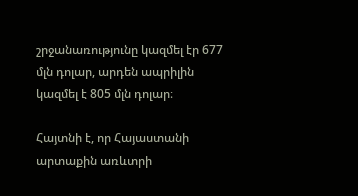շրջանառությունը կազմել էր 677 մլն դոլար, արդեն ապրիլին կազմել է 805 մլն դոլար։

Հայտնի է, որ Հայաստանի արտաքին առևտրի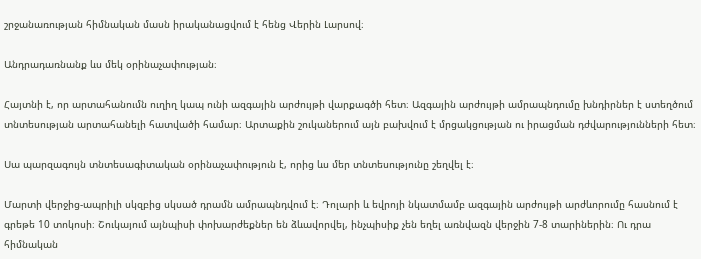շրջանառության հիմնական մասն իրականացվում է հենց Վերին Լարսով։

Անդրադառնանք ևս մեկ օրինաչափության։

Հայտնի է, որ արտահանումն ուղիղ կապ ունի ազգային արժույթի վարքագծի հետ։ Ազգային արժույթի ամրապնդումը խնդիրներ է ստեղծում տնտեսության արտահանելի հատվածի համար։ Արտաքին շուկաներում այն բախվում է մրցակցության ու իրացման դժվարությունների հետ։

Սա պարզագույն տնտեսագիտական օրինաչափություն է, որից ևս մեր տնտեսությունը շեղվել է։

Մարտի վերջից-ապրիլի սկզբից սկսած դրամն ամրապնդվում է։ Դոլարի և եվրոյի նկատմամբ ազգային արժույթի արժևորումը հասնում է գրեթե 10 տոկոսի։ Շուկայում այնպիսի փոխարժեքներ են ձևավորվել, ինչպիսիք չեն եղել առնվազն վերջին 7-8 տարիներին։ Ու դրա հիմնական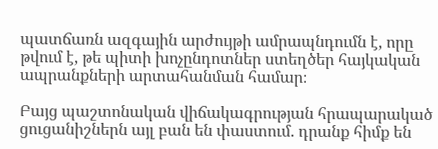պատճառն ազգային արժույթի ամրապնդումն է, որը թվում է, թե պիտի խոչընդոտներ ստեղծեր հայկական ապրանքների արտահանման համար։

Բայց պաշտոնական վիճակագրության հրապարակած ցուցանիշներն այլ բան են փաստում. դրանք հիմք են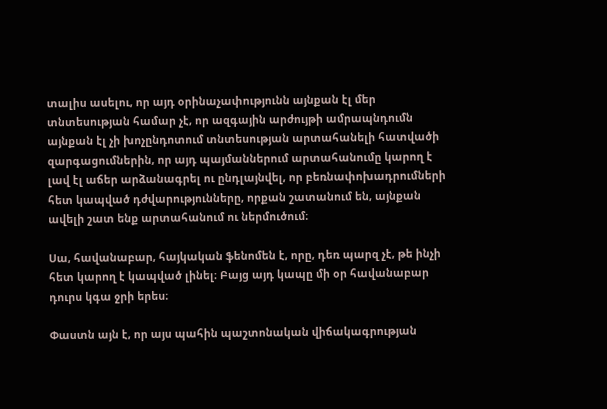տալիս ասելու, որ այդ օրինաչափությունն այնքան էլ մեր տնտեսության համար չէ, որ ազգային արժույթի ամրապնդումն այնքան էլ չի խոչընդոտում տնտեսության արտահանելի հատվածի զարգացումներին, որ այդ պայմաններում արտահանումը կարող է լավ էլ աճեր արձանագրել ու ընդլայնվել, որ բեռնափոխադրումների հետ կապված դժվարությունները, որքան շատանում են, այնքան ավելի շատ ենք արտահանում ու ներմուծում։

Սա, հավանաբար, հայկական ֆենոմեն է, որը, դեռ պարզ չէ, թե ինչի հետ կարող է կապված լինել։ Բայց այդ կապը մի օր հավանաբար դուրս կգա ջրի երես։

Փաստն այն է, որ այս պահին պաշտոնական վիճակագրության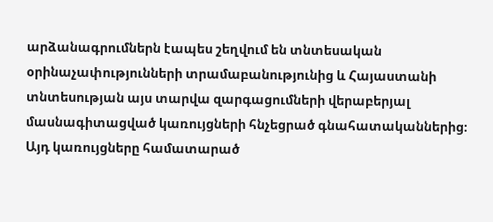արձանագրումներն էապես շեղվում են տնտեսական օրինաչափությունների տրամաբանությունից և Հայաստանի տնտեսության այս տարվա զարգացումների վերաբերյալ մասնագիտացված կառույցների հնչեցրած գնահատականներից։ Այդ կառույցները համատարած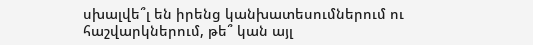սխալվե՞լ են իրենց կանխատեսումներում ու հաշվարկներում, թե՞ կան այլ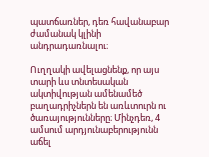պատճառներ, դեռ հավանաբար ժամանակ կլինի անդրադառնալու։

Ուղղակի ավելացնենք, որ այս տարի ևս տնտեսական ակտիվության ամենամեծ բաղադրիչներն են առևտուրն ու ծառայությունները։ Մինչդեռ, 4 ամսում արդյունաբերությունն աճել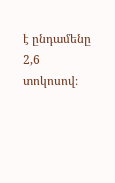է ընդամենը 2,6 տոկոսով։